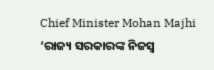Chief Minister Mohan Majhi
‘ରାଜ୍ୟ ସରକାରଙ୍କ ନିଜସ୍ୱ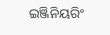ଇଞ୍ଜିନିୟରିଂ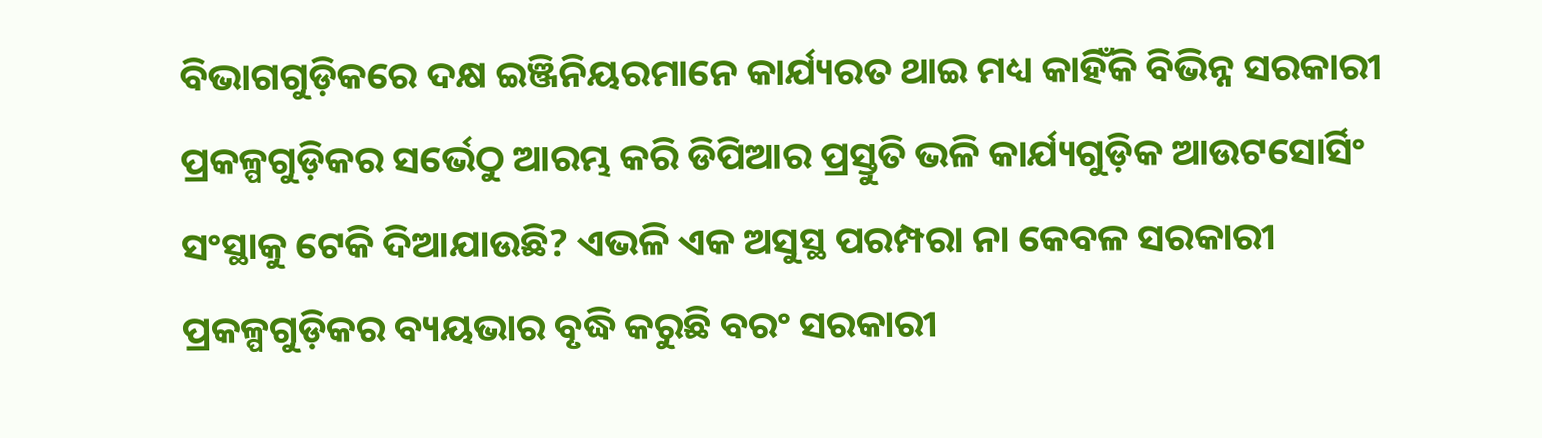ବିଭାଗଗୁଡ଼ିକରେ ଦକ୍ଷ ଇଞ୍ଜିନିୟରମାନେ କାର୍ଯ୍ୟରତ ଥାଇ ମଧ୍ୟ କାହିଁକି ବିଭିନ୍ନ ସରକାରୀ ପ୍ରକଳ୍ପଗୁଡ଼ିକର ସର୍ଭେଠୁ ଆରମ୍ଭ କରି ଡିପିଆର ପ୍ରସ୍ତୁତି ଭଳି କାର୍ଯ୍ୟଗୁଡ଼ିକ ଆଉଟସୋର୍ସିଂ ସଂସ୍ଥାକୁ ଟେକି ଦିଆଯାଉଛି? ଏଭଳି ଏକ ଅସୁସ୍ଥ ପରମ୍ପରା ନା କେବଳ ସରକାରୀ ପ୍ରକଳ୍ପଗୁଡ଼ିକର ବ୍ୟୟଭାର ବୃଦ୍ଧି କରୁଛି ବରଂ ସରକାରୀ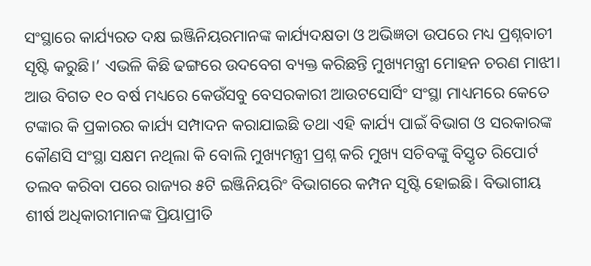ସଂସ୍ଥାରେ କାର୍ଯ୍ୟରତ ଦକ୍ଷ ଇଞ୍ଜିନିୟରମାନଙ୍କ କାର୍ଯ୍ୟଦକ୍ଷତା ଓ ଅଭିଜ୍ଞତା ଉପରେ ମଧ୍ୟ ପ୍ରଶ୍ନବାଚୀ ସୃଷ୍ଟି କରୁଛି।’ ଏଭଳି କିଛି ଢଙ୍ଗରେ ଉଦବେଗ ବ୍ୟକ୍ତ କରିଛନ୍ତି ମୁଖ୍ୟମନ୍ତ୍ରୀ ମୋହନ ଚରଣ ମାଝୀ। ଆଉ ବିଗତ ୧୦ ବର୍ଷ ମଧ୍ୟରେ କେଉଁସବୁ ବେସରକାରୀ ଆଉଟସୋର୍ସିଂ ସଂସ୍ଥା ମାଧ୍ୟମରେ କେତେ ଟଙ୍କାର କି ପ୍ରକାରର କାର୍ଯ୍ୟ ସମ୍ପାଦନ କରାଯାଇଛି ତଥା ଏହି କାର୍ଯ୍ୟ ପାଇଁ ବିଭାଗ ଓ ସରକାରଙ୍କ କୌଣସି ସଂସ୍ଥା ସକ୍ଷମ ନଥିଲା କି ବୋଲି ମୁଖ୍ୟମନ୍ତ୍ରୀ ପ୍ରଶ୍ନ କରି ମୁଖ୍ୟ ସଚିବଙ୍କୁ ବିସ୍ତୃତ ରିପୋର୍ଟ ତଲବ କରିବା ପରେ ରାଜ୍ୟର ୫ଟି ଇଞ୍ଜିନିୟରିଂ ବିଭାଗରେ କମ୍ପନ ସୃଷ୍ଟି ହୋଇଛି। ବିଭାଗୀୟ ଶୀର୍ଷ ଅଧିକାରୀମାନଙ୍କ ପ୍ରିୟାପ୍ରୀତି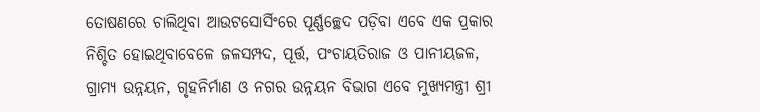ତୋଷଣରେ ଚାଲିଥିବା ଆଉଟସୋର୍ସିଂରେ ପୂର୍ଣ୍ଣଚ୍ଛେଦ ପଡ଼ିବା ଏବେ ଏକ ପ୍ରକାର ନିଶ୍ଚିତ ହୋଇଥିବାବେଳେ ଜଳସମ୍ପଦ, ପୂର୍ତ୍ତ, ପଂଚାୟତିରାଜ ଓ ପାନୀୟଜଳ, ଗ୍ରାମ୍ୟ ଉନ୍ନୟନ, ଗୃହନିର୍ମାଣ ଓ ନଗର ଉନ୍ନୟନ ବିଭାଗ ଏବେ ମୁଖ୍ୟମନ୍ତ୍ରୀ ଶ୍ରୀ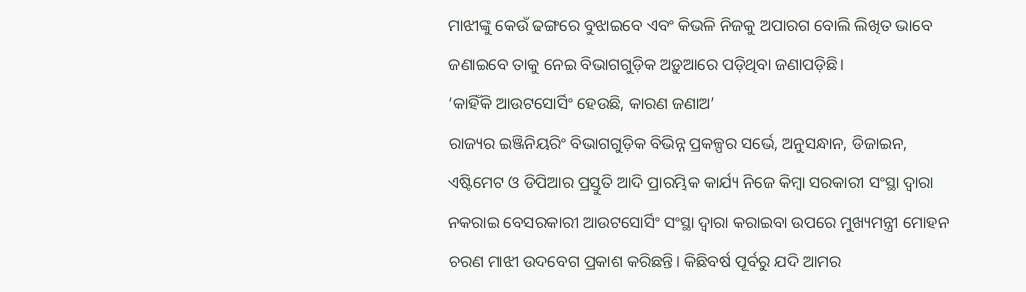ମାଝୀଙ୍କୁ କେଉଁ ଢଙ୍ଗରେ ବୁଝାଇବେ ଏବଂ କିଭଳି ନିଜକୁ ଅପାରଗ ବୋଲି ଲିଖିତ ଭାବେ ଜଣାଇବେ ତାକୁ ନେଇ ବିଭାଗଗୁଡ଼ିକ ଅଡ଼ୁଆରେ ପଡ଼ିଥିବା ଜଣାପଡ଼ିଛି।
‘କାହିଁକି ଆଉଟସୋର୍ସିଂ ହେଉଛି, କାରଣ ଜଣାଅ’
ରାଜ୍ୟର ଇଞ୍ଜିନିୟରିଂ ବିଭାଗଗୁଡ଼ିକ ବିଭିନ୍ନ ପ୍ରକଳ୍ପର ସର୍ଭେ, ଅନୁସନ୍ଧାନ, ଡିଜାଇନ, ଏଷ୍ଟିମେଟ ଓ ଡିପିଆର ପ୍ରସ୍ତୁତି ଆଦି ପ୍ରାରମ୍ଭିକ କାର୍ଯ୍ୟ ନିଜେ କିମ୍ବା ସରକାରୀ ସଂସ୍ଥା ଦ୍ୱାରା ନକରାଇ ବେସରକାରୀ ଆଉଟସୋର୍ସିଂ ସଂସ୍ଥା ଦ୍ୱାରା କରାଇବା ଉପରେ ମୁଖ୍ୟମନ୍ତ୍ରୀ ମୋହନ ଚରଣ ମାଝୀ ଉଦବେଗ ପ୍ରକାଶ କରିଛନ୍ତି। କିଛିବର୍ଷ ପୂର୍ବରୁ ଯଦି ଆମର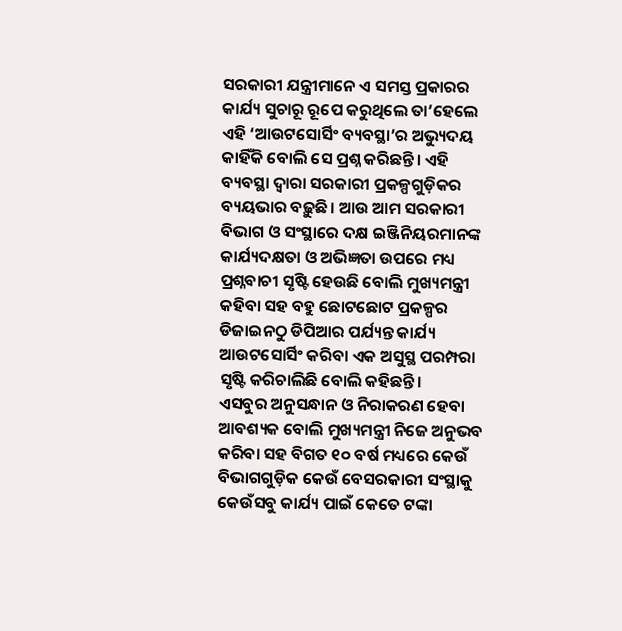ସରକାରୀ ଯନ୍ତ୍ରୀମାନେ ଏ ସମସ୍ତ ପ୍ରକାରର କାର୍ଯ୍ୟ ସୁଚାରୂ ରୂପେ କରୁଥିଲେ ତା’ହେଲେ ଏହି ‘ଆଉଟସୋର୍ସିଂ ବ୍ୟବସ୍ଥା’ର ଅଭ୍ୟୁଦୟ କାହିଁକି ବୋଲି ସେ ପ୍ରଶ୍ନ କରିଛନ୍ତି। ଏହି ବ୍ୟବସ୍ଥା ଦ୍ୱାରା ସରକାରୀ ପ୍ରକଳ୍ପଗୁଡ଼ିକର ବ୍ୟୟଭାର ବଢ଼ୁଛି। ଆଉ ଆମ ସରକାରୀ ବିଭାଗ ଓ ସଂସ୍ଥାରେ ଦକ୍ଷ ଇଞ୍ଜିନିୟରମାନଙ୍କ କାର୍ଯ୍ୟଦକ୍ଷତା ଓ ଅଭିଜ୍ଞତା ଉପରେ ମଧ୍ୟ ପ୍ରଶ୍ନବାଚୀ ସୃଷ୍ଟି ହେଉଛି ବୋଲି ମୁଖ୍ୟମନ୍ତ୍ରୀ କହିବା ସହ ବହୁ ଛୋଟଛୋଟ ପ୍ରକଳ୍ପର ଡିଜାଇନଠୁ ଡିପିଆର ପର୍ଯ୍ୟନ୍ତ କାର୍ଯ୍ୟ ଆଉଟସୋର୍ସିଂ କରିବା ଏକ ଅସୁସ୍ଥ ପରମ୍ପରା ସୃଷ୍ଟି କରିଚାଲିଛି ବୋଲି କହିଛନ୍ତି।
ଏସବୁର ଅନୁସନ୍ଧାନ ଓ ନିରାକରଣ ହେବା ଆବଶ୍ୟକ ବୋଲି ମୁଖ୍ୟମନ୍ତ୍ରୀ ନିଜେ ଅନୁଭବ କରିବା ସହ ବିଗତ ୧୦ ବର୍ଷ ମଧ୍ୟରେ କେଉଁ ବିଭାଗଗୁଡ଼ିକ କେଉଁ ବେସରକାରୀ ସଂସ୍ଥାକୁ କେଉଁସବୁ କାର୍ଯ୍ୟ ପାଇଁ କେତେ ଟଙ୍କା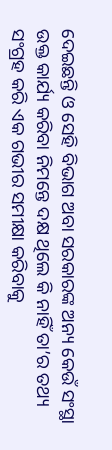ଦେଇଛନ୍ତି ଓ ସେହି ବିଭାଗ ଅବା ସରକାରଙ୍କ ଅନ୍ୟ କେଉଁ ସଂସ୍ଥା ଉକ୍ତ କାର୍ଯ୍ୟ କରିବା ନିମନ୍ତେ ଦକ୍ଷ ଥିଲେ କି ନାହିଁ ତା’ର ତଥ୍ୟ ସଂଗ୍ରହ କରି ଏକ ଗଭୀର ସମୀକ୍ଷା କରିବାକୁ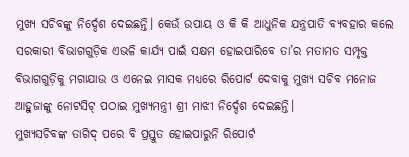ମୁଖ୍ୟ ସଚିବଙ୍କୁ ନିର୍ଦ୍ଦେଶ ଦେଇଛନ୍ତି। କେଉଁ ଉପାୟ ଓ କି କି ଆଧୁନିକ ଯନ୍ତ୍ରପାତି ବ୍ୟବହାର କଲେ ସରକାରୀ ବିଭାଗଗୁଡ଼ିକ ଏଭଳି କାର୍ଯ୍ୟ ପାଇଁ ସକ୍ଷମ ହୋଇପାରିବେ ତା’ର ମତାମତ ସମ୍ପୃକ୍ତ ବିଭାଗଗୁଡ଼ିକୁ ମଗାଯାଉ ଓ ଏନେଇ ମାସକ ମଧ୍ୟରେ ରିପୋର୍ଟ ଦେବାକୁ ମୁଖ୍ୟ ସଚିବ ମନୋଜ ଆହୁଜାଙ୍କୁ ନୋଟସିଟ୍ ପଠାଇ ମୁଖ୍ୟମନ୍ତ୍ରୀ ଶ୍ରୀ ମାଝୀ ନିର୍ଦ୍ଦେଶ ଦେଇଛନ୍ତି।
ମୁଖ୍ୟସଚିବଙ୍କ ତାଗିଦ୍ ପରେ ବି ପ୍ରସ୍ତୁତ ହୋଇପାରୁନି ରିପୋର୍ଟ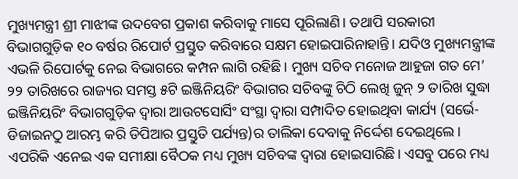ମୁଖ୍ୟମନ୍ତ୍ରୀ ଶ୍ରୀ ମାଝୀଙ୍କ ଉଦବେଗ ପ୍ରକାଶ କରିବାକୁ ମାସେ ପୂରିଲାଣି। ତଥାପି ସରକାରୀ ବିଭାଗଗୁଡ଼ିକ ୧୦ ବର୍ଷର ରିପୋର୍ଟ ପ୍ରସ୍ତୁତ କରିବାରେ ସକ୍ଷମ ହୋଇପାରିନାହାନ୍ତି। ଯଦିଓ ମୁଖ୍ୟମନ୍ତ୍ରୀଙ୍କ ଏଭଳି ରିପୋର୍ଟକୁ ନେଇ ବିଭାଗରେ କମ୍ପନ ଲାଗି ରହିଛି। ମୁଖ୍ୟ ସଚିବ ମନୋଜ ଆହୁଜା ଗତ ମେ’ ୨୨ ତାରିଖରେ ରାଜ୍ୟର ସମସ୍ତ ୫ଟି ଇଞ୍ଜିନିୟରିଂ ବିଭାଗର ସଚିବଙ୍କୁ ଚିଠି ଲେଖି ଜୁନ୍ ୨ ତାରିଖ ସୁଦ୍ଧା ଇଞ୍ଜିନିୟରିଂ ବିଭାଗଗୁଡ଼ିକ ଦ୍ୱାରା ଆଉଟସୋର୍ସିଂ ସଂସ୍ଥା ଦ୍ୱାରା ସମ୍ପାଦିତ ହୋଇଥିବା କାର୍ଯ୍ୟ (ସର୍ଭେ-ଡିଜାଇନଠୁ ଆରମ୍ଭ କରି ଡିପିଆର ପ୍ରସ୍ତୁତି ପର୍ଯ୍ୟନ୍ତ)ର ତାଲିକା ଦେବାକୁ ନିର୍ଦ୍ଦେଶ ଦେଇଥିଲେ। ଏପରିକି ଏନେଇ ଏକ ସମୀକ୍ଷା ବୈଠକ ମଧ୍ୟ ମୁଖ୍ୟ ସଚିବଙ୍କ ଦ୍ୱାରା ହୋଇସାରିଛି। ଏସବୁ ପରେ ମଧ୍ୟ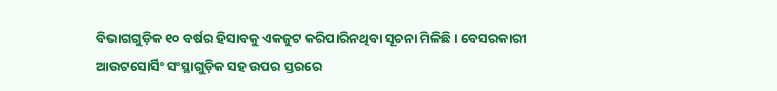ବିଭାଗଗୁଡ଼ିକ ୧୦ ବର୍ଷର ହିସାବକୁ ଏକଜୁଟ କରିପାରିନଥିବା ସୂଚନା ମିଳିଛି। ବେସରକାରୀ ଆଉଟସୋର୍ସିଂ ସଂସ୍ଥାଗୁଡ଼ିକ ସହ ଉପର ସ୍ତରରେ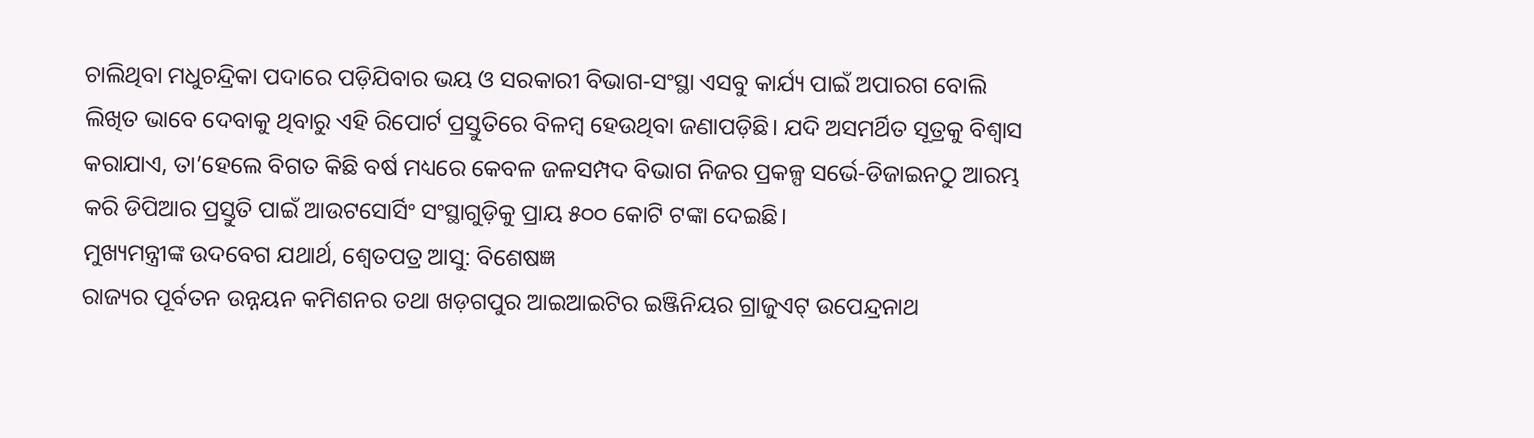ଚାଲିଥିବା ମଧୁଚନ୍ଦ୍ରିକା ପଦାରେ ପଡ଼ିଯିବାର ଭୟ ଓ ସରକାରୀ ବିଭାଗ-ସଂସ୍ଥା ଏସବୁ କାର୍ଯ୍ୟ ପାଇଁ ଅପାରଗ ବୋଲି ଲିଖିତ ଭାବେ ଦେବାକୁ ଥିବାରୁ ଏହି ରିପୋର୍ଟ ପ୍ରସ୍ତୁତିରେ ବିଳମ୍ବ ହେଉଥିବା ଜଣାପଡ଼ିଛି। ଯଦି ଅସମର୍ଥିତ ସୂତ୍ରକୁ ବିଶ୍ୱାସ କରାଯାଏ, ତା’ହେଲେ ବିଗତ କିଛି ବର୍ଷ ମଧ୍ୟରେ କେବଳ ଜଳସମ୍ପଦ ବିଭାଗ ନିଜର ପ୍ରକଳ୍ପ ସର୍ଭେ-ଡିଜାଇନଠୁ ଆରମ୍ଭ କରି ଡିପିଆର ପ୍ରସ୍ତୁତି ପାଇଁ ଆଉଟସୋର୍ସିଂ ସଂସ୍ଥାଗୁଡ଼ିକୁ ପ୍ରାୟ ୫୦୦ କୋଟି ଟଙ୍କା ଦେଇଛି।
ମୁଖ୍ୟମନ୍ତ୍ରୀଙ୍କ ଉଦବେଗ ଯଥାର୍ଥ, ଶ୍ୱେତପତ୍ର ଆସୁ: ବିଶେଷଜ୍ଞ
ରାଜ୍ୟର ପୂର୍ବତନ ଉନ୍ନୟନ କମିଶନର ତଥା ଖଡ଼ଗପୁର ଆଇଆଇଟିର ଇଞ୍ଜିନିୟର ଗ୍ରାଜୁଏଟ୍ ଉପେନ୍ଦ୍ରନାଥ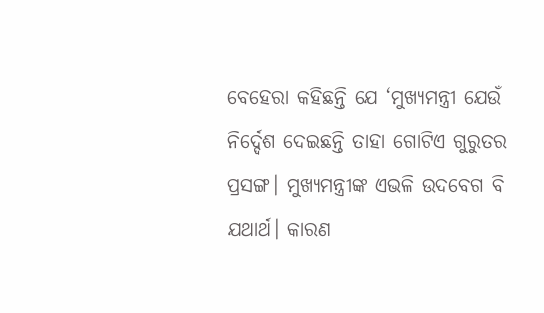ବେହେରା କହିଛନ୍ତି ଯେ ‘ମୁଖ୍ୟମନ୍ତ୍ରୀ ଯେଉଁ ନିର୍ଦ୍ଦେଶ ଦେଇଛନ୍ତି ତାହା ଗୋଟିଏ ଗୁରୁତର ପ୍ରସଙ୍ଗ। ମୁଖ୍ୟମନ୍ତ୍ରୀଙ୍କ ଏଭଳି ଉଦବେଗ ବି ଯଥାର୍ଥ। କାରଣ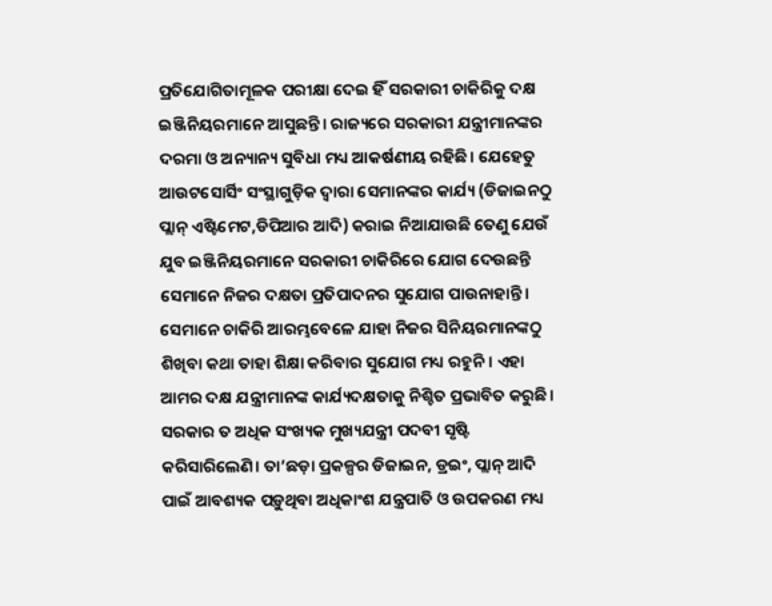ପ୍ରତିଯୋଗିତାମୂଳକ ପରୀକ୍ଷା ଦେଇ ହିଁ ସରକାରୀ ଚାକିରିକୁ ଦକ୍ଷ ଇଞ୍ଜିନିୟରମାନେ ଆସୁଛନ୍ତି। ରାଜ୍ୟରେ ସରକାରୀ ଯନ୍ତ୍ରୀମାନଙ୍କର ଦରମା ଓ ଅନ୍ୟାନ୍ୟ ସୁବିଧା ମଧ୍ୟ ଆକର୍ଷଣୀୟ ରହିଛି। ଯେହେତୁ ଆଉଟସୋର୍ସିଂ ସଂସ୍ଥାଗୁଡ଼ିକ ଦ୍ୱାରା ସେମାନଙ୍କର କାର୍ଯ୍ୟ (ଡିଜାଇନଠୁ ପ୍ଲାନ୍ ଏଷ୍ଟିମେଟ,ଡିପିଆର ଆଦି) କରାଇ ନିଆଯାଉଛି ତେଣୁ ଯେଉଁ ଯୁବ ଇଞ୍ଜିନିୟରମାନେ ସରକାରୀ ଚାକିରିରେ ଯୋଗ ଦେଉଛନ୍ତି ସେମାନେ ନିଜର ଦକ୍ଷତା ପ୍ରତିପାଦନର ସୁଯୋଗ ପାଉନାହାନ୍ତି। ସେମାନେ ଚାକିରି ଆରମ୍ଭବେଳେ ଯାହା ନିଜର ସିନିୟରମାନଙ୍କଠୁ ଶିଖିବା କଥା ତାହା ଶିକ୍ଷା କରିବାର ସୁଯୋଗ ମଧ୍ୟ ରହୁନି। ଏହା ଆମର ଦକ୍ଷ ଯନ୍ତ୍ରୀମାନଙ୍କ କାର୍ଯ୍ୟଦକ୍ଷତାକୁ ନିଶ୍ଚିତ ପ୍ରଭାବିତ କରୁଛି। ସରକାର ତ ଅଧିକ ସଂଖ୍ୟକ ମୁଖ୍ୟଯନ୍ତ୍ରୀ ପଦବୀ ସୃଷ୍ଟି କରିସାରିଲେଣି। ତା’ଛଡ଼ା ପ୍ରକଳ୍ପର ଡିଜାଇନ, ଡ୍ରଇଂ, ପ୍ଲାନ୍ ଆଦି ପାଇଁ ଆବଶ୍ୟକ ପଡ଼ୁଥିବା ଅଧିକାଂଶ ଯନ୍ତ୍ରପାତି ଓ ଉପକରଣ ମଧ୍ୟ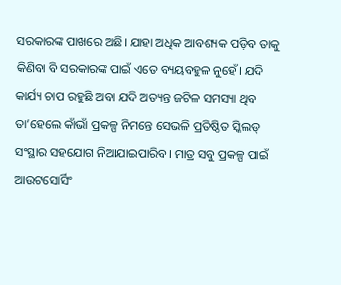ସରକାରଙ୍କ ପାଖରେ ଅଛି। ଯାହା ଅଧିକ ଆବଶ୍ୟକ ପଡ଼ିବ ତାକୁ କିଣିବା ବି ସରକାରଙ୍କ ପାଇଁ ଏତେ ବ୍ୟୟବହୁଳ ନୁହେଁ। ଯଦି କାର୍ଯ୍ୟ ଚାପ ରହୁଛି ଅବା ଯଦି ଅତ୍ୟନ୍ତ ଜଟିଳ ସମସ୍ୟା ଥିବ ତା’ହେଲେ କାଁଭାଁ ପ୍ରକଳ୍ପ ନିମନ୍ତେ ସେଭଳି ପ୍ରତିଷ୍ଠିତ ସ୍କିଲଡ୍ ସଂସ୍ଥାର ସହଯୋଗ ନିଆଯାଇପାରିବ। ମାତ୍ର ସବୁ ପ୍ରକଳ୍ପ ପାଇଁ ଆଉଟସୋର୍ସିଂ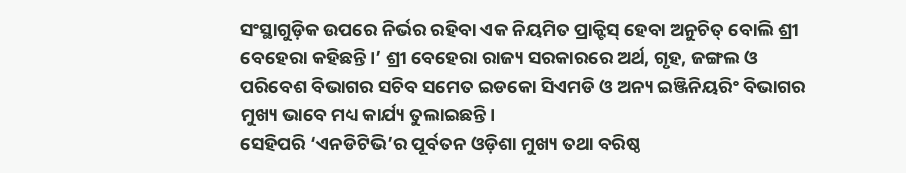ସଂସ୍ଥାଗୁଡ଼ିକ ଉପରେ ନିର୍ଭର ରହିବା ଏକ ନିୟମିତ ପ୍ରାକ୍ଟିସ୍ ହେବା ଅନୁଚିତ୍ ବୋଲି ଶ୍ରୀ ବେହେରା କହିଛନ୍ତି।’ ଶ୍ରୀ ବେହେରା ରାଜ୍ୟ ସରକାରରେ ଅର୍ଥ, ଗୃହ, ଜଙ୍ଗଲ ଓ ପରିବେଶ ବିଭାଗର ସଚିବ ସମେତ ଇଡକୋ ସିଏମଡି ଓ ଅନ୍ୟ ଇଞ୍ଜିନିୟରିଂ ବିଭାଗର ମୁଖ୍ୟ ଭାବେ ମଧ୍ୟ କାର୍ଯ୍ୟ ତୁଲାଇଛନ୍ତି।
ସେହିପରି ‘ଏନଡିଟିଭି’ର ପୂର୍ବତନ ଓଡ଼ିଶା ମୁଖ୍ୟ ତଥା ବରିଷ୍ଠ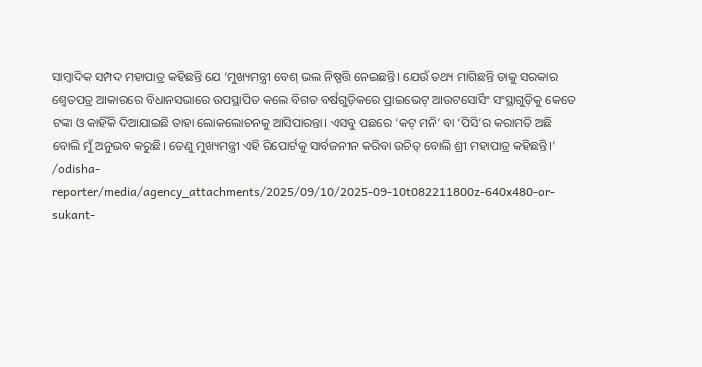ସାମ୍ବାଦିକ ସମ୍ପଦ ମହାପାତ୍ର କହିଛନ୍ତି ଯେ ‘ମୁଖ୍ୟମନ୍ତ୍ରୀ ବେଶ୍ ଭଲ ନିଷ୍ପତ୍ତି ନେଇଛନ୍ତି। ଯେଉଁ ତଥ୍ୟ ମାଗିଛନ୍ତି ତାକୁ ସରକାର ଶ୍ୱେତପତ୍ର ଆକାରରେ ବିଧାନସଭାରେ ଉପସ୍ଥାପିତ କଲେ ବିଗତ ବର୍ଷଗୁଡ଼ିକରେ ପ୍ରାଇଭେଟ୍ ଆଉଟସୋର୍ସିଂ ସଂସ୍ଥାଗୁଡ଼ିକୁ କେତେ ଟଙ୍କା ଓ କାହିଁକି ଦିଆଯାଇଛି ତାହା ଲୋକଲୋଚନକୁ ଆସିପାରନ୍ତା। ଏସବୁ ପଛରେ ‘କଟ୍ ମନି’ ବା ‘ପିସି’ର କରାମତି ଅଛି ବୋଲି ମୁଁ ଅନୁଭବ କରୁଛି। ତେଣୁ ମୁଖ୍ୟମନ୍ତ୍ରୀ ଏହି ରିପୋର୍ଟକୁ ସାର୍ବଜନୀନ କରିବା ଉଚିତ୍ ବୋଲି ଶ୍ରୀ ମହାପାତ୍ର କହିଛନ୍ତି।’
/odisha-reporter/media/agency_attachments/2025/09/10/2025-09-10t082211800z-640x480-or-sukant-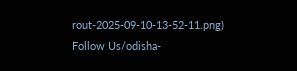rout-2025-09-10-13-52-11.png)
Follow Us/odisha-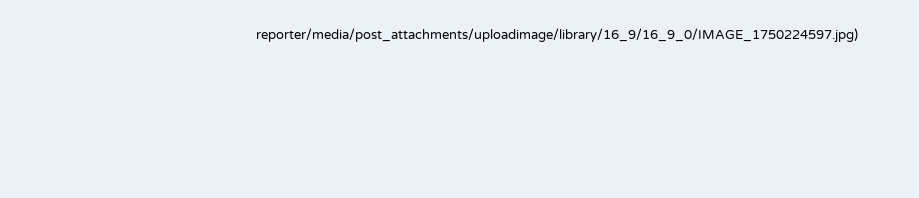reporter/media/post_attachments/uploadimage/library/16_9/16_9_0/IMAGE_1750224597.jpg)